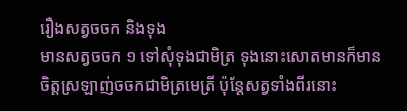រឿងសត្វចចក និងទុង
មានសត្វចចក ១ ទៅសុំទុងជាមិត្រ ទុងនោះសោតមានក៏មានចិត្តស្រឡាញ់ចចកជាមិត្រមេត្រី ប៉ុន្តែសត្វទាំងពីរនោះ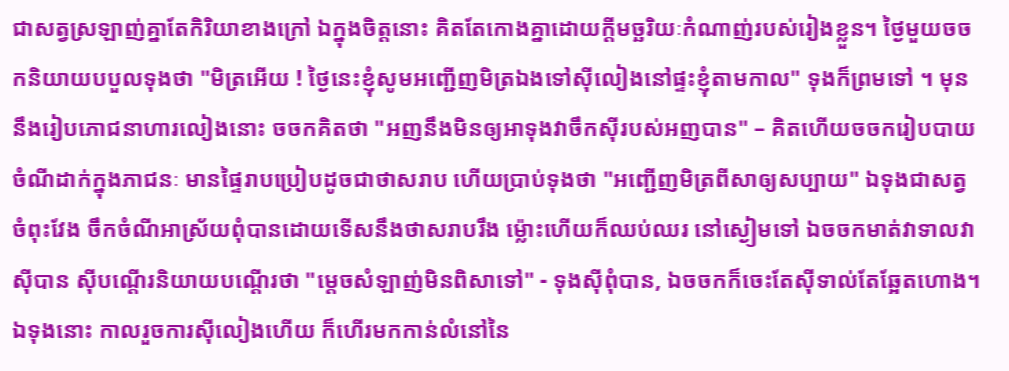ជាសត្វស្រឡាញ់គ្នាតែកិរិយាខាងក្រៅ ឯក្នុងចិត្តនោះ គិតតែកោងគ្នាដោយក្ដីមច្ឆរិយៈកំណាញ់របស់រៀងខ្លួន។ ថ្ងៃមួយចចកនិយាយបបួលទុងថា "មិត្រអើយ ! ថ្ងៃនេះខ្ញុំសូមអញ្ជើញមិត្រឯងទៅស៊ីលៀងនៅផ្ទះខ្ញុំតាមកាល" ទុងក៏ព្រមទៅ ។ មុននឹងរៀបភោជនាហារលៀងនោះ ចចកគិតថា "អញនឹងមិនឲ្យអាទុងវាចឹកស៊ីរបស់អញបាន" – គិតហើយចចករៀបបាយចំណីដាក់ក្នុងភាជនៈ មានផ្ទៃរាបប្រៀបដូចជាថាសរាប ហើយប្រាប់ទុងថា "អញ្ជើញមិត្រពីសាឲ្យសប្បាយ" ឯទុងជាសត្វចំពុះវែង ចឹកចំណីអាស្រ័យពុំបានដោយទើសនឹងថាសរាបរឹង ម្ល៉ោះហើយក៏ឈប់ឈរ នៅស្ងៀមទៅ ឯចចកមាត់វាទាលវាស៊ីបាន ស៊ីបណ្ដើរនិយាយបណ្ដើរថា "ម្ដេចសំឡាញ់មិនពិសាទៅ" - ទុងស៊ីពុំបាន, ឯចចកក៏ចេះតែស៊ីទាល់តែឆ្អែតហោង។
ឯទុងនោះ កាលរួចការស៊ីលៀងហើយ ក៏ហើរមកកាន់លំនៅនៃ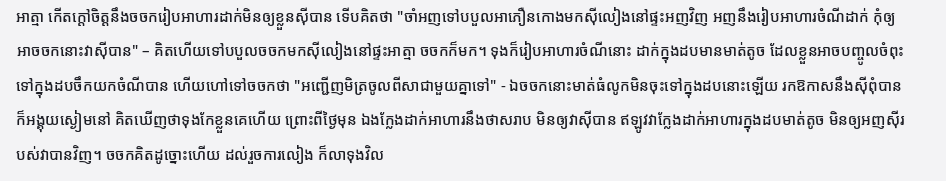អាត្មា កើតក្ដៅចិត្តនឹងចចករៀបអាហារដាក់មិនឲ្យខ្លួនស៊ីបាន ទើបគិតថា "ចាំអញទៅបបួលអាភឿនកោងមកស៊ីលៀងនៅផ្ទះអញវិញ អញនឹងរៀបអាហារចំណីដាក់ កុំឲ្យអាចចកនោះវាស៊ីបាន" – គិតហើយទៅបបួលចចកមកស៊ីលៀងនៅផ្ទះអាត្មា ចចកក៏មក។ ទុងក៏រៀបអាហារចំណីនោះ ដាក់ក្នុងដបមានមាត់តូច ដែលខ្លួនអាចបញ្ចូលចំពុះទៅក្នុងដបចឹកយកចំណីបាន ហើយហៅទៅចចកថា "អញ្ជើញមិត្រចូលពីសាជាមួយគ្នាទៅ" - ឯចចកនោះមាត់ធំលូកមិនចុះទៅក្នុងដបនោះឡើយ រកឱកាសនឹងស៊ីពុំបាន ក៏អង្គុយស្ងៀមនៅ គិតឃើញថាទុងកែខ្លួនគេហើយ ព្រោះពីថ្ងៃមុន ឯងក្លែងដាក់អាហារនឹងថាសរាប មិនឲ្យវាស៊ីបាន ឥឡូវវាក្លែងដាក់អាហារក្នុងដបមាត់តូច មិនឲ្យអញស៊ីរបស់វាបានវិញ។ ចចកគិតដូច្នោះហើយ ដល់រួចការលៀង ក៏លាទុងវិល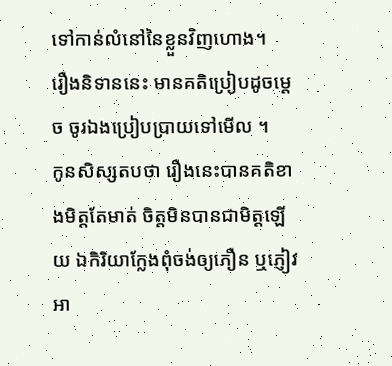ទៅកាន់លំនៅនៃខ្លួនវិញហោង។
រឿងនិទាននេះ មានគតិប្រៀបដូចម្ដេច ចូរឯងប្រៀបប្រាយទៅមើល ។
កូនសិស្សតបថា រឿងនេះបានគតិខាងមិត្តតែមាត់ ចិត្តមិនបានជាមិត្តឡើយ ឯកិរិយាក្លែងពុំចង់ឲ្យភឿន ឬភ្ញៀវអា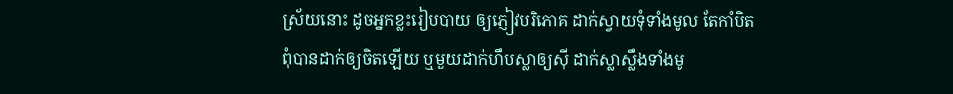ស្រ័យនោះ ដូចអ្នកខ្លះរៀបបាយ ឲ្យភ្ញៀវបរិភោគ ដាក់ស្វាយទុំទាំងមូល តែកាំបិតពុំបានដាក់ឲ្យចិតឡើយ ឬមួយដាក់ហឹបស្លាឲ្យស៊ី ដាក់ស្លាស្លឹងទាំងមូ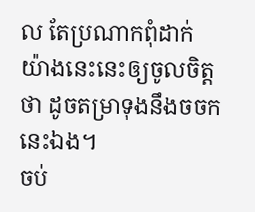ល តែប្រណាកពុំដាក់ យ៉ាងនេះនេះឲ្យចូលចិត្តថា ដូចតម្រាទុងនឹងចចកនេះឯង។
ចប់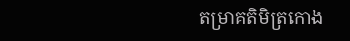តម្រាគតិមិត្រកោង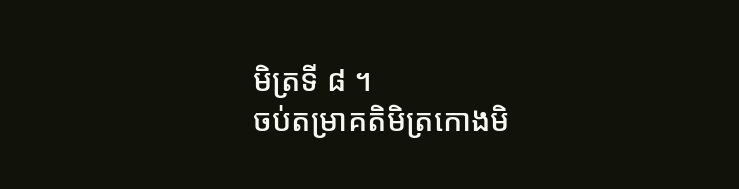មិត្រទី ៨ ។
ចប់តម្រាគតិមិត្រកោងមិ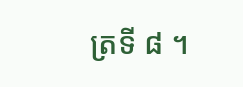ត្រទី ៨ ។